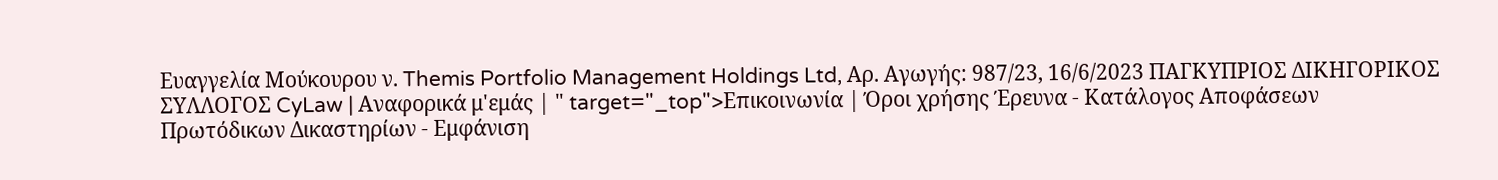Ευαγγελία Μούκουρου ν. Themis Portfolio Management Holdings Ltd, Αρ. Αγωγής: 987/23, 16/6/2023 ΠΑΓΚΥΠΡΙΟΣ ΔΙΚΗΓΟΡΙΚΟΣ ΣΥΛΛΟΓΟΣ CyLaw | Αναφορικά μ'εμάς | " target="_top">Επικοινωνία | Όροι χρήσης Έρευνα - Κατάλογος Αποφάσεων Πρωτόδικων Δικαστηρίων - Εμφάνιση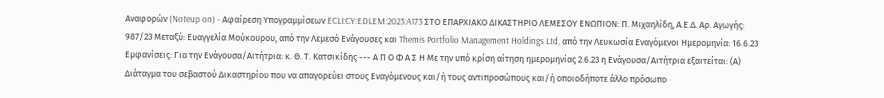Αναφορών (Noteup on) - Αφαίρεση Υπογραμμίσεων ECLI:CY:EDLEM:2023:A173 ΣΤΟ ΕΠΑΡΧΙΑΚΟ ΔΙΚΑΣΤΗΡΙΟ ΛΕΜΕΣΟΥ ΕΝΩΠΙΟΝ: Π. Μιχαηλίδη, Α.Ε.Δ. Αρ. Αγωγής: 987/23 Μεταξύ: Ευαγγελία Μούκουρου, από την Λεμεσό Ενάγουσες και Themis Portfolio Management Holdings Ltd, από την Λευκωσία Εναγόμενοι Ημερομηνία: 16.6.23 Εμφανίσεις: Για την Ενάγουσα/Αιτήτρια: κ. Θ. Τ. Κατσικίδης --- Α Π Ο Φ Α Σ Η Με την υπό κρίση αίτηση ημερομηνίας 2.6.23 η Ενάγουσα/Αιτήτρια εξαιτείται: (Α) Διάταγμα του σεβαστού Δικαστηρίου που να απαγορεύει στους Εναγόμενους και/ή τους αντιπροσώπους και/ή οποιοδήποτε άλλο πρόσωπο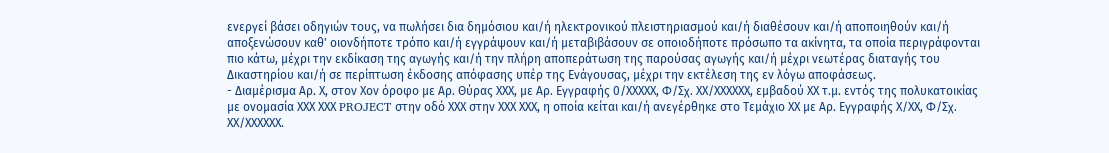ενεργεί βάσει οδηγιών τους, να πωλήσει δια δημόσιου και/ή ηλεκτρονικού πλειστηριασμού και/ή διαθέσουν και/ή αποποιηθούν και/ή αποξενώσουν καθ' οιονδήποτε τρόπο και/ή εγγράψουν και/ή μεταβιβάσουν σε οποιοδήποτε πρόσωπο τα ακίνητα, τα οποία περιγράφονται πιο κάτω, μέχρι την εκδίκαση της αγωγής και/ή την πλήρη αποπεράτωση της παρούσας αγωγής και/ή μέχρι νεωτέρας διαταγής του Δικαστηρίου και/ή σε περίπτωση έκδοσης απόφασης υπέρ της Ενάγουσας, μέχρι την εκτέλεση της εν λόγω αποφάσεως.
- Διαμέρισμα Αρ. Χ, στον Χον όροφο με Αρ. Θύρας ΧΧΧ, με Αρ. Εγγραφής 0/ΧΧΧΧΧ, Φ/Σχ. ΧΧ/ΧΧΧΧΧΧ, εμβαδού ΧΧ τ.μ. εντός της πολυκατοικίας με ονομασία ΧΧΧ ΧΧΧ PROJECT στην οδό ΧΧΧ στην ΧΧΧ ΧΧΧ, η οποία κείται και/ή ανεγέρθηκε στο Τεμάχιο ΧΧ με Αρ. Εγγραφής Χ/ΧΧ, Φ/Σχ. ΧΧ/ΧΧΧΧΧΧ.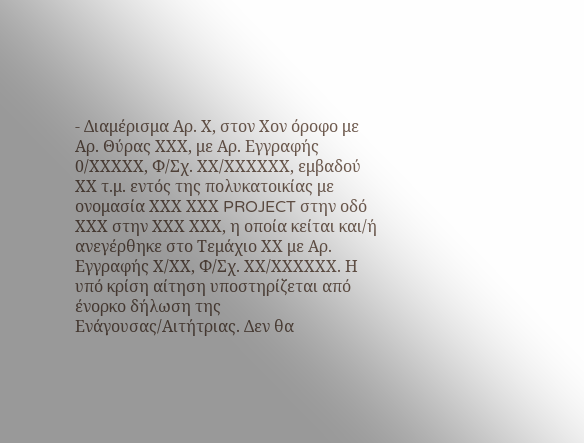- Διαμέρισμα Αρ. Χ, στον Χον όροφο με Αρ. Θύρας ΧΧΧ, με Αρ. Εγγραφής 0/ΧΧΧΧΧ, Φ/Σχ. ΧΧ/ΧΧΧΧΧΧ, εμβαδού ΧΧ τ.μ. εντός της πολυκατοικίας με ονομασία ΧΧΧ ΧΧΧ PROJECT στην οδό ΧΧΧ στην ΧΧΧ ΧΧΧ, η οποία κείται και/ή ανεγέρθηκε στο Τεμάχιο ΧΧ με Αρ. Εγγραφής Χ/ΧΧ, Φ/Σχ. ΧΧ/ΧΧΧΧΧΧ. Η υπό κρίση αίτηση υποστηρίζεται από ένορκο δήλωση της Ενάγουσας/Αιτήτριας. Δεν θα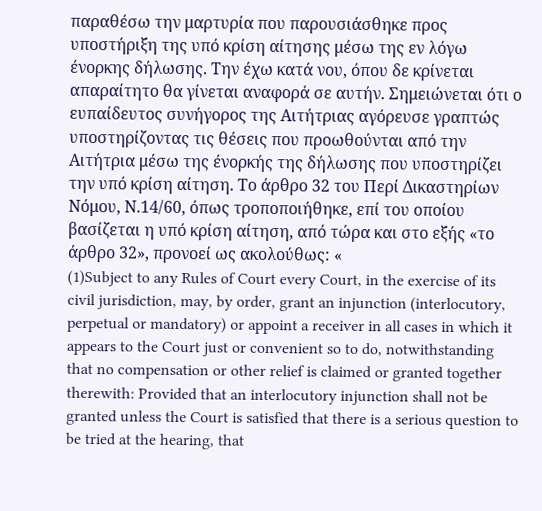παραθέσω την μαρτυρία που παρουσιάσθηκε προς υποστήριξη της υπό κρίση αίτησης μέσω της εν λόγω ένορκης δήλωσης. Την έχω κατά νου, όπου δε κρίνεται απαραίτητο θα γίνεται αναφορά σε αυτήν. Σημειώνεται ότι ο ευπαίδευτος συνήγορος της Αιτήτριας αγόρευσε γραπτώς υποστηρίζοντας τις θέσεις που προωθούνται από την Αιτήτρια μέσω της ένορκής της δήλωσης που υποστηρίζει την υπό κρίση αίτηση. Το άρθρο 32 του Περί Δικαστηρίων Νόμου, Ν.14/60, όπως τροποποιήθηκε, επί του οποίου βασίζεται η υπό κρίση αίτηση, από τώρα και στο εξής «το άρθρο 32», προνοεί ως ακολούθως: «
(1)Subject to any Rules of Court every Court, in the exercise of its civil jurisdiction, may, by order, grant an injunction (interlocutory, perpetual or mandatory) or appoint a receiver in all cases in which it appears to the Court just or convenient so to do, notwithstanding that no compensation or other relief is claimed or granted together therewith: Provided that an interlocutory injunction shall not be granted unless the Court is satisfied that there is a serious question to be tried at the hearing, that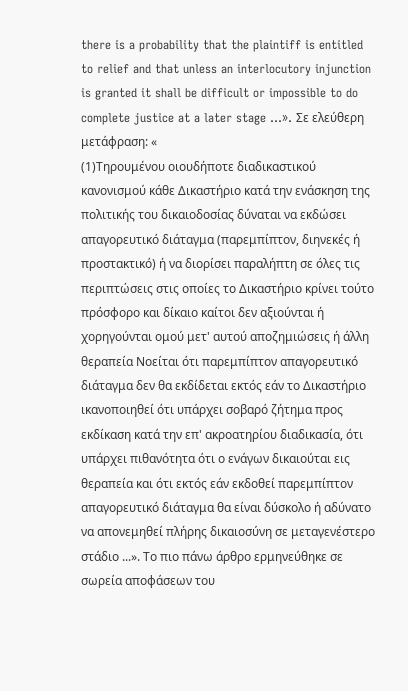there is a probability that the plaintiff is entitled to relief and that unless an interlocutory injunction is granted it shall be difficult or impossible to do complete justice at a later stage ...». Σε ελεύθερη μετάφραση: «
(1)Τηρουμένου οιουδήποτε διαδικαστικού κανονισμού κάθε Δικαστήριο κατά την ενάσκηση της πολιτικής του δικαιοδοσίας δύναται να εκδώσει απαγορευτικό διάταγμα (παρεμπίπτον, διηνεκές ή προστακτικό) ή να διορίσει παραλήπτη σε όλες τις περιπτώσεις στις οποίες το Δικαστήριο κρίνει τούτο πρόσφορο και δίκαιο καίτοι δεν αξιούνται ή χορηγούνται ομού μετ' αυτού αποζημιώσεις ή άλλη θεραπεία Νοείται ότι παρεμπίπτον απαγορευτικό διάταγμα δεν θα εκδίδεται εκτός εάν το Δικαστήριο ικανοποιηθεί ότι υπάρχει σοβαρό ζήτημα προς εκδίκαση κατά την επ' ακροατηρίου διαδικασία, ότι υπάρχει πιθανότητα ότι ο ενάγων δικαιούται εις θεραπεία και ότι εκτός εάν εκδοθεί παρεμπίπτον απαγορευτικό διάταγμα θα είναι δύσκολο ή αδύνατο να απονεμηθεί πλήρης δικαιοσύνη σε μεταγενέστερο στάδιο ...». Το πιο πάνω άρθρο ερμηνεύθηκε σε σωρεία αποφάσεων του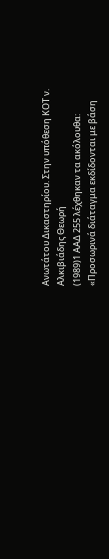Ανωτάτου Δικαστηρίου. Στην υπόθεση ΚΟΤ ν. Αλκιβιάδης Θεωρή
(1989)1 ΑΑΔ 255 λέχθηκαν τα ακόλουθα: «Προσωρινά διάταγμα εκδίδονται με βάση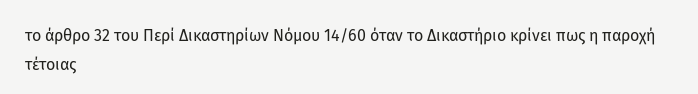το άρθρο 32 του Περί Δικαστηρίων Νόμου 14/60 όταν το Δικαστήριο κρίνει πως η παροχή τέτοιας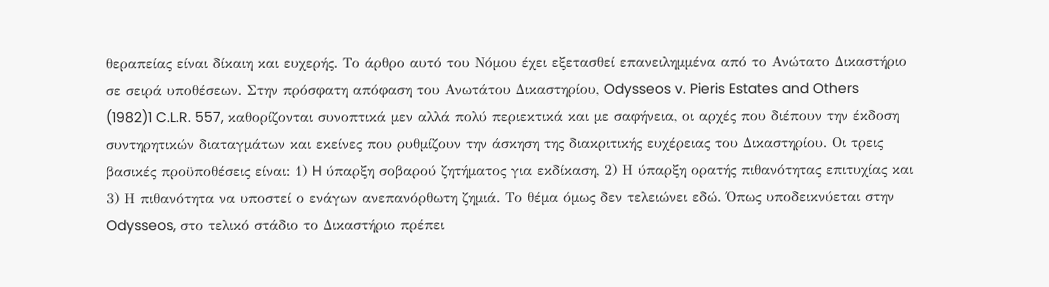θεραπείας είναι δίκαιη και ευχερής. Το άρθρο αυτό του Νόμου έχει εξετασθεί επανειλημμένα από το Ανώτατο Δικαστήριο σε σειρά υποθέσεων. Στην πρόσφατη απόφαση του Ανωτάτου Δικαστηρίου, Odysseos v. Pieris Estates and Others
(1982)1 C.L.R. 557, καθορίζονται συνοπτικά μεν αλλά πολύ περιεκτικά και με σαφήνεια, οι αρχές που διέπουν την έκδοση συντηρητικών διαταγμάτων και εκείνες που ρυθμίζουν την άσκηση της διακριτικής ευχέρειας του Δικαστηρίου. Οι τρεις βασικές προϋποθέσεις είναι: 1) H ύπαρξη σοβαρού ζητήματος για εκδίκαση, 2) Η ύπαρξη ορατής πιθανότητας επιτυχίας και 3) Η πιθανότητα να υποστεί ο ενάγων ανεπανόρθωτη ζημιά. Το θέμα όμως δεν τελειώνει εδώ. Όπως υποδεικνύεται στην Odysseos, στο τελικό στάδιο το Δικαστήριο πρέπει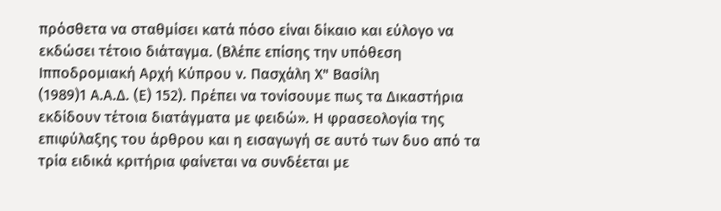πρόσθετα να σταθμίσει κατά πόσο είναι δίκαιο και εύλογο να εκδώσει τέτοιο διάταγμα. (Βλέπε επίσης την υπόθεση Ιπποδρομιακή Αρχή Κύπρου ν. Πασχάλη Χ" Βασίλη
(1989)1 Α.Α.Δ. (Ε) 152). Πρέπει να τονίσουμε πως τα Δικαστήρια εκδίδουν τέτοια διατάγματα με φειδώ». Η φρασεολογία της επιφύλαξης του άρθρου και η εισαγωγή σε αυτό των δυο από τα τρία ειδικά κριτήρια φαίνεται να συνδέεται με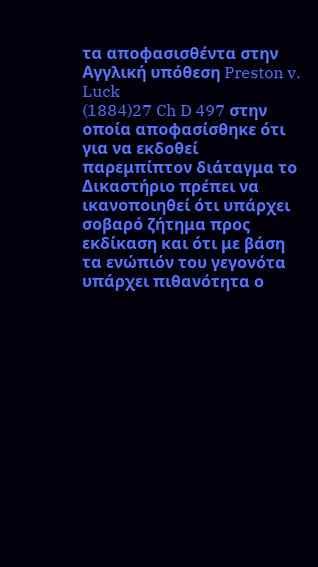τα αποφασισθέντα στην Αγγλική υπόθεση Preston v. Luck
(1884)27 Ch D 497 στην οποία αποφασίσθηκε ότι για να εκδοθεί παρεμπίπτον διάταγμα το Δικαστήριο πρέπει να ικανοποιηθεί ότι υπάρχει σοβαρό ζήτημα προς εκδίκαση και ότι με βάση τα ενώπιόν του γεγονότα υπάρχει πιθανότητα ο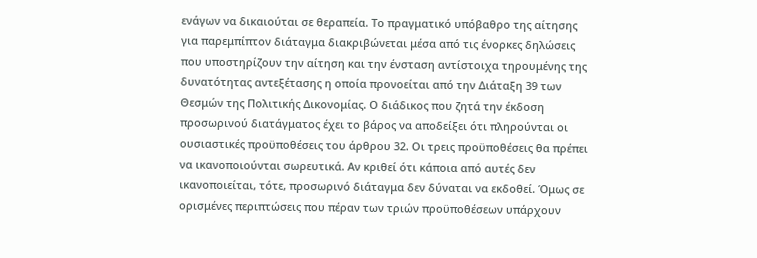ενάγων να δικαιούται σε θεραπεία. Το πραγματικό υπόβαθρο της αίτησης για παρεμπίπτον διάταγμα διακριβώνεται μέσα από τις ένορκες δηλώσεις που υποστηρίζουν την αίτηση και την ένσταση αντίστοιχα τηρουμένης της δυνατότητας αντεξέτασης η οποία προνοείται από την Διάταξη 39 των Θεσμών της Πολιτικής Δικονομίας. Ο διάδικος που ζητά την έκδοση προσωρινού διατάγματος έχει το βάρος να αποδείξει ότι πληρούνται οι ουσιαστικές προϋποθέσεις του άρθρου 32. Οι τρεις προϋποθέσεις θα πρέπει να ικανοποιούνται σωρευτικά. Αν κριθεί ότι κάποια από αυτές δεν ικανοποιείται, τότε, προσωρινό διάταγμα δεν δύναται να εκδοθεί. Όμως σε ορισμένες περιπτώσεις που πέραν των τριών προϋποθέσεων υπάρχουν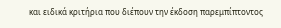και ειδικά κριτήρια που διέπουν την έκδοση παρεμπίπτοντος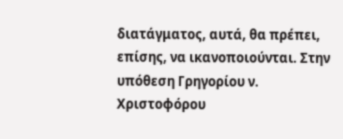διατάγματος, αυτά, θα πρέπει, επίσης, να ικανοποιούνται. Στην υπόθεση Γρηγορίου ν. Χριστοφόρου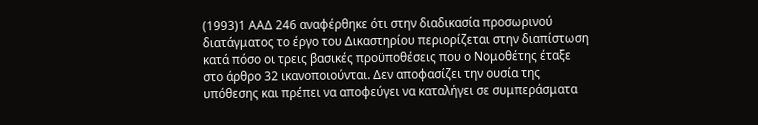(1993)1 ΑΑΔ 246 αναφέρθηκε ότι στην διαδικασία προσωρινού διατάγματος το έργο του Δικαστηρίου περιορίζεται στην διαπίστωση κατά πόσο οι τρεις βασικές προϋποθέσεις που ο Νομοθέτης έταξε στο άρθρο 32 ικανοποιούνται. Δεν αποφασίζει την ουσία της υπόθεσης και πρέπει να αποφεύγει να καταλήγει σε συμπεράσματα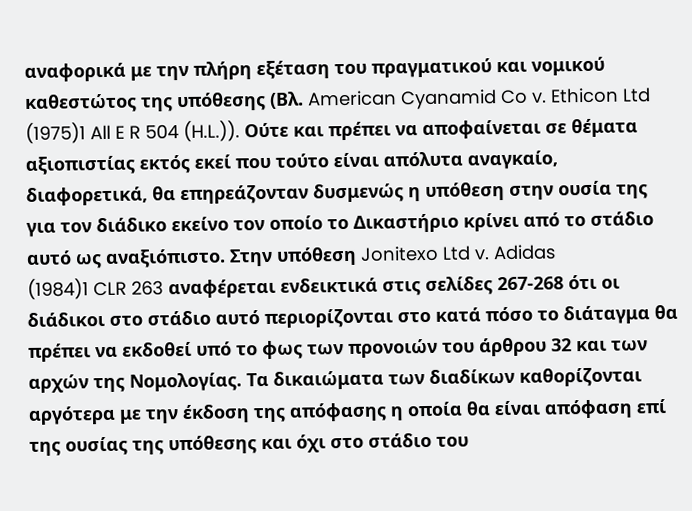αναφορικά με την πλήρη εξέταση του πραγματικού και νομικού καθεστώτος της υπόθεσης (Βλ. American Cyanamid Co v. Ethicon Ltd
(1975)1 All E R 504 (H.L.)). Ούτε και πρέπει να αποφαίνεται σε θέματα αξιοπιστίας εκτός εκεί που τούτο είναι απόλυτα αναγκαίο, διαφορετικά, θα επηρεάζονταν δυσμενώς η υπόθεση στην ουσία της για τον διάδικο εκείνο τον οποίο το Δικαστήριο κρίνει από το στάδιο αυτό ως αναξιόπιστο. Στην υπόθεση Jonitexo Ltd v. Adidas
(1984)1 CLR 263 αναφέρεται ενδεικτικά στις σελίδες 267-268 ότι οι διάδικοι στο στάδιο αυτό περιορίζονται στο κατά πόσο το διάταγμα θα πρέπει να εκδοθεί υπό το φως των προνοιών του άρθρου 32 και των αρχών της Νομολογίας. Τα δικαιώματα των διαδίκων καθορίζονται αργότερα με την έκδοση της απόφασης η οποία θα είναι απόφαση επί της ουσίας της υπόθεσης και όχι στο στάδιο του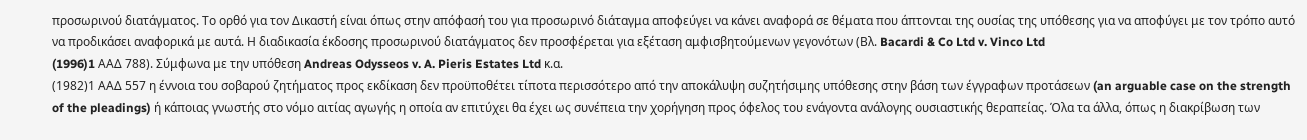προσωρινού διατάγματος. Το ορθό για τον Δικαστή είναι όπως στην απόφασή του για προσωρινό διάταγμα αποφεύγει να κάνει αναφορά σε θέματα που άπτονται της ουσίας της υπόθεσης για να αποφύγει με τον τρόπο αυτό να προδικάσει αναφορικά με αυτά. Η διαδικασία έκδοσης προσωρινού διατάγματος δεν προσφέρεται για εξέταση αμφισβητούμενων γεγονότων (Βλ. Bacardi & Co Ltd v. Vinco Ltd
(1996)1 AAΔ 788). Σύμφωνα με την υπόθεση Andreas Odysseos v. A. Pieris Estates Ltd κ.α.
(1982)1 ΑΑΔ 557 η έννοια του σοβαρού ζητήματος προς εκδίκαση δεν προϋποθέτει τίποτα περισσότερο από την αποκάλυψη συζητήσιμης υπόθεσης στην βάση των έγγραφων προτάσεων (an arguable case on the strength of the pleadings) ή κάποιας γνωστής στο νόμο αιτίας αγωγής η οποία αν επιτύχει θα έχει ως συνέπεια την χορήγηση προς όφελος του ενάγοντα ανάλογης ουσιαστικής θεραπείας. Όλα τα άλλα, όπως η διακρίβωση των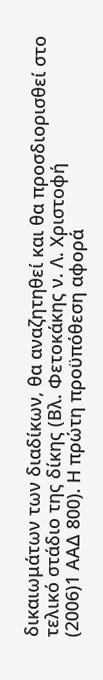δικαιωμάτων των διαδίκων, θα αναζητηθεί και θα προσδιορισθεί στο τελικό στάδιο της δίκης (Βλ. Φετοκάκης ν. Λ. Χριστοφή
(2006)1 ΑΑΔ 800). Η πρώτη προϋπόθεση αφορά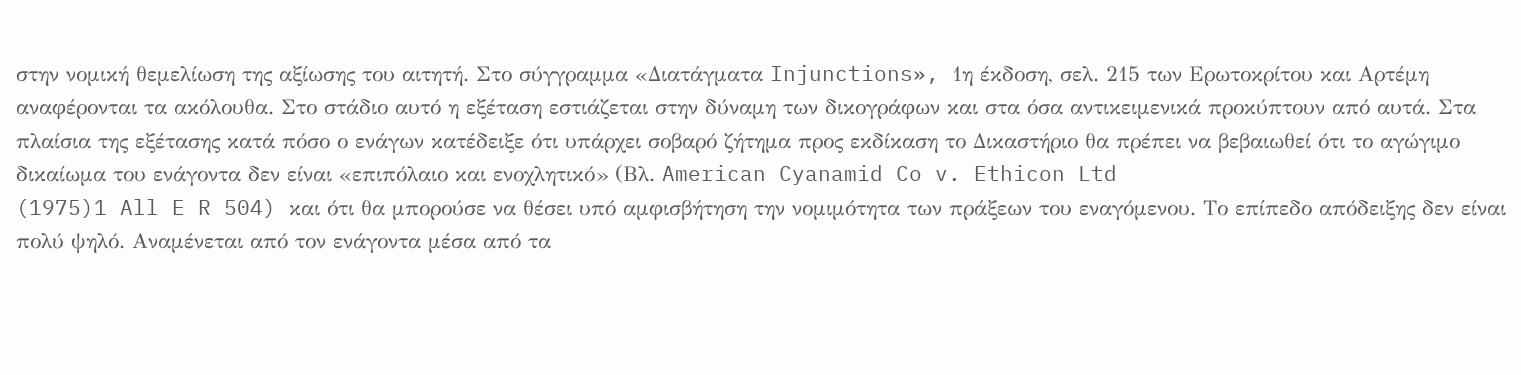στην νομική θεμελίωση της αξίωσης του αιτητή. Στο σύγγραμμα «Διατάγματα Injunctions», 1η έκδοση, σελ. 215 των Ερωτοκρίτου και Αρτέμη αναφέρονται τα ακόλουθα. Στο στάδιο αυτό η εξέταση εστιάζεται στην δύναμη των δικογράφων και στα όσα αντικειμενικά προκύπτουν από αυτά. Στα πλαίσια της εξέτασης κατά πόσο ο ενάγων κατέδειξε ότι υπάρχει σοβαρό ζήτημα προς εκδίκαση το Δικαστήριο θα πρέπει να βεβαιωθεί ότι το αγώγιμο δικαίωμα του ενάγοντα δεν είναι «επιπόλαιο και ενοχλητικό» (Βλ. American Cyanamid Co v. Ethicon Ltd
(1975)1 All E R 504) και ότι θα μπορούσε να θέσει υπό αμφισβήτηση την νομιμότητα των πράξεων του εναγόμενου. Το επίπεδο απόδειξης δεν είναι πολύ ψηλό. Αναμένεται από τον ενάγοντα μέσα από τα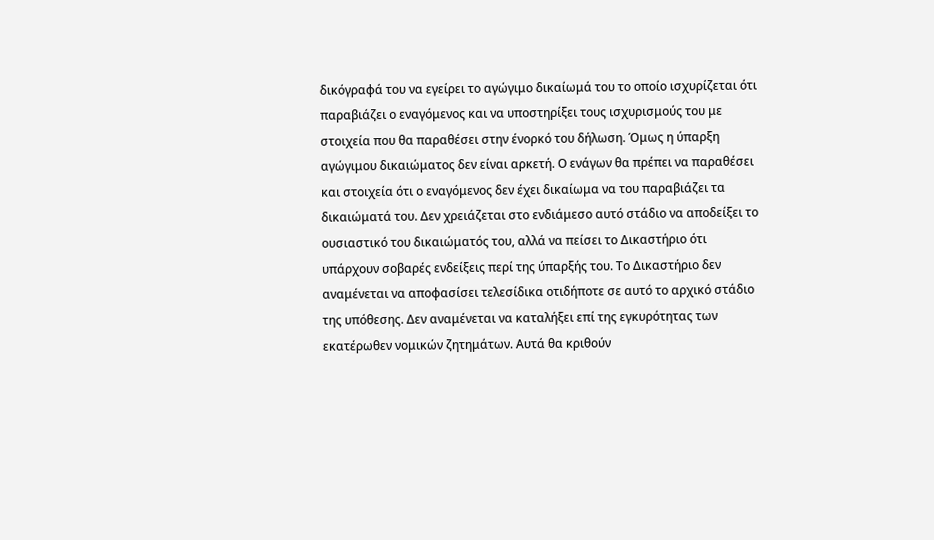δικόγραφά του να εγείρει το αγώγιμo δικαίωμά του το οποίο ισχυρίζεται ότι παραβιάζει ο εναγόμενος και να υποστηρίξει τους ισχυρισμούς του με στοιχεία που θα παραθέσει στην ένορκό του δήλωση. Όμως η ύπαρξη αγώγιμου δικαιώματος δεν είναι αρκετή. Ο ενάγων θα πρέπει να παραθέσει και στοιχεία ότι ο εναγόμενος δεν έχει δικαίωμα να του παραβιάζει τα δικαιώματά του. Δεν χρειάζεται στο ενδιάμεσο αυτό στάδιο να αποδείξει το ουσιαστικό του δικαιώματός του, αλλά να πείσει το Δικαστήριο ότι υπάρχουν σοβαρές ενδείξεις περί της ύπαρξής του. Το Δικαστήριο δεν αναμένεται να αποφασίσει τελεσίδικα οτιδήποτε σε αυτό το αρχικό στάδιο της υπόθεσης. Δεν αναμένεται να καταλήξει επί της εγκυρότητας των εκατέρωθεν νομικών ζητημάτων. Αυτά θα κριθούν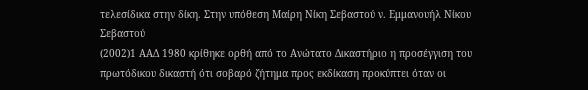τελεσίδικα στην δίκη. Στην υπόθεση Μαίρη Νίκη Σεβαστού ν. Εμμανουήλ Νίκου Σεβαστού
(2002)1 ΑΑΔ 1980 κρίθηκε ορθή από το Ανώτατο Δικαστήριο η προσέγγιση του πρωτόδικου δικαστή ότι σοβαρό ζήτημα προς εκδίκαση προκύπτει όταν οι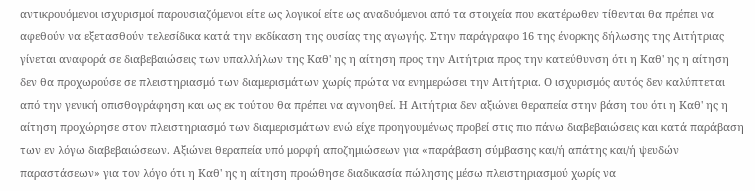αντικρουόμενοι ισχυρισμοί παρουσιαζόμενοι είτε ως λογικοί είτε ως αναδυόμενοι από τα στοιχεία που εκατέρωθεν τίθενται θα πρέπει να αφεθούν να εξετασθούν τελεσίδικα κατά την εκδίκαση της ουσίας της αγωγής. Στην παράγραφο 16 της ένορκης δήλωσης της Αιτήτριας γίνεται αναφορά σε διαβεβαιώσεις των υπαλλήλων της Καθ' ης η αίτηση προς την Αιτήτρια προς την κατεύθυνση ότι η Καθ' ης η αίτηση δεν θα προχωρούσε σε πλειστηριασμό των διαμερισμάτων χωρίς πρώτα να ενημερώσει την Αιτήτρια. Ο ισχυρισμός αυτός δεν καλύπτεται από την γενική οπισθογράφηση και ως εκ τούτου θα πρέπει να αγνοηθεί. Η Αιτήτρια δεν αξιώνει θεραπεία στην βάση του ότι η Καθ' ης η αίτηση προχώρησε στον πλειστηριασμό των διαμερισμάτων ενώ είχε προηγουμένως προβεί στις πιο πάνω διαβεβαιώσεις και κατά παράβαση των εν λόγω διαβεβαιώσεων. Αξιώνει θεραπεία υπό μορφή αποζημιώσεων για «παράβαση σύμβασης και/ή απάτης και/ή ψευδών παραστάσεων» για τον λόγο ότι η Καθ' ης η αίτηση προώθησε διαδικασία πώλησης μέσω πλειστηριασμού χωρίς να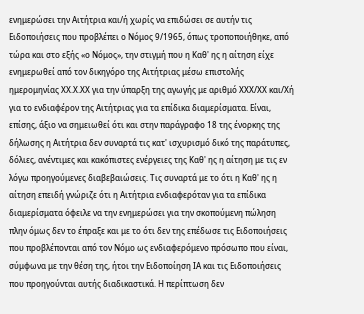ενημερώσει την Αιτήτρια και/ή χωρίς να επιδώσει σε αυτήν τις Ειδοποιήσεις που προβλέπει ο Νόμος 9/1965, όπως τροποποιήθηκε, από τώρα και στο εξής «ο Νόμος», την στιγμή που η Καθ' ης η αίτηση είχε ενημερωθεί από τον δικηγόρο της Αιτήτριας μέσω επιστολής ημερομηνίας ΧΧ.Χ.ΧΧ για την ύπαρξη της αγωγής με αριθμό ΧΧΧ/ΧΧ και/Χή για το ενδιαφέρον της Αιτήτριας για τα επίδικα διαμερίσματα. Είναι, επίσης, άξιο να σημειωθεί ότι και στην παράγραφο 18 της ένορκης της δήλωσης η Αιτήτρια δεν συναρτά τις κατ' ισχυρισμό δικό της παράτυπες, δόλιες, ανέντιμες και κακόπιστες ενέργειες της Καθ' ης η αίτηση με τις εν λόγω προηγούμενες διαβεβαιώσεις. Τις συναρτά με το ότι η Καθ' ης η αίτηση επειδή γνώριζε ότι η Αιτήτρια ενδιαφερόταν για τα επίδικα διαμερίσματα όφειλε να την ενημερώσει για την σκοπούμενη πώληση πλην όμως δεν το έπραξε και με το ότι δεν της επέδωσε τις Ειδοποιήσεις που προβλέπονται από τον Νόμο ως ενδιαφερόμενο πρόσωπο που είναι, σύμφωνα με την θέση της, ήτοι την Ειδοποίηση ΙΑ και τις Ειδοποιήσεις που προηγούνται αυτής διαδικαστικά. Η περίπτωση δεν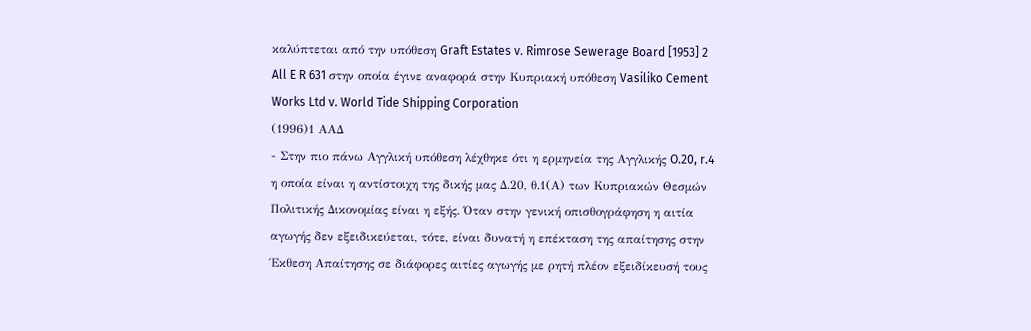καλύπτεται από την υπόθεση Graft Estates v. Rimrose Sewerage Board [1953] 2 All E R 631 στην οποία έγινε αναφορά στην Κυπριακή υπόθεση Vasiliko Cement Works Ltd v. World Tide Shipping Corporation
(1996)1 ΑΑΔ
- Στην πιο πάνω Αγγλική υπόθεση λέχθηκε ότι η ερμηνεία της Αγγλικής O.20, r.4 η οποία είναι η αντίστοιχη της δικής μας Δ.20, θ.1(Α) των Κυπριακών Θεσμών Πολιτικής Δικονομίας είναι η εξής. Όταν στην γενική οπισθογράφηση η αιτία αγωγής δεν εξειδικεύεται, τότε, είναι δυνατή η επέκταση της απαίτησης στην Έκθεση Απαίτησης σε διάφορες αιτίες αγωγής με ρητή πλέον εξειδίκευσή τους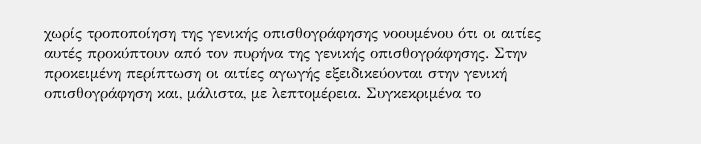χωρίς τροποποίηση της γενικής οπισθογράφησης νοουμένου ότι οι αιτίες αυτές προκύπτουν από τον πυρήνα της γενικής οπισθογράφησης. Στην προκειμένη περίπτωση οι αιτίες αγωγής εξειδικεύονται στην γενική οπισθογράφηση και, μάλιστα, με λεπτομέρεια. Συγκεκριμένα το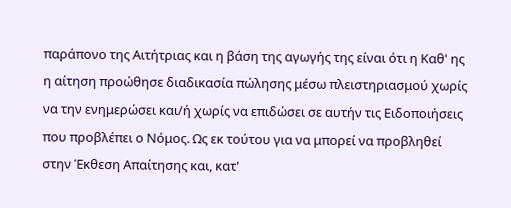παράπονο της Αιτήτριας και η βάση της αγωγής της είναι ότι η Καθ' ης η αίτηση προώθησε διαδικασία πώλησης μέσω πλειστηριασμού χωρίς να την ενημερώσει και/ή χωρίς να επιδώσει σε αυτήν τις Ειδοποιήσεις που προβλέπει ο Νόμος. Ως εκ τούτου για να μπορεί να προβληθεί στην Έκθεση Απαίτησης και, κατ'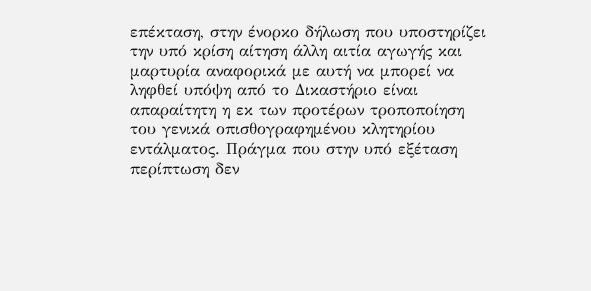επέκταση, στην ένορκο δήλωση που υποστηρίζει την υπό κρίση αίτηση άλλη αιτία αγωγής και μαρτυρία αναφορικά με αυτή να μπορεί να ληφθεί υπόψη από το Δικαστήριο είναι απαραίτητη η εκ των προτέρων τροποποίηση του γενικά οπισθογραφημένου κλητηρίου εντάλματος. Πράγμα που στην υπό εξέταση περίπτωση δεν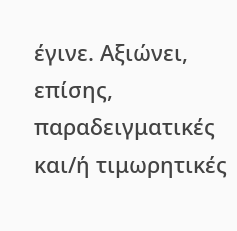έγινε. Αξιώνει, επίσης, παραδειγματικές και/ή τιμωρητικές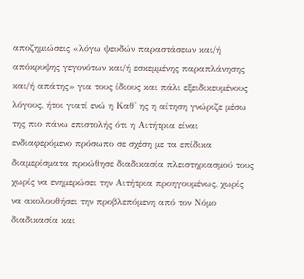αποζημιώσεις «λόγω ψευδών παραστάσεων και/ή απόκρυψης γεγονότων και/ή εσκεμμένης παραπλάνησης και/ή απάτης» για τους ίδιους και πάλι εξειδικευμένους λόγους, ήτοι γιατί ενώ η Καθ' ης η αίτηση γνώριζε μέσω της πιο πάνω επιστολής ότι η Αιτήτρια είναι ενδιαφερόμενο πρόσωπο σε σχέση με τα επίδικα διαμερίσματα προώθησε διαδικασία πλειστηριασμού τους χωρίς να ενημερώσει την Αιτήτρια προηγουμένως, χωρίς να ακολουθήσει την προβλεπόμενη από τον Νόμο διαδικασία και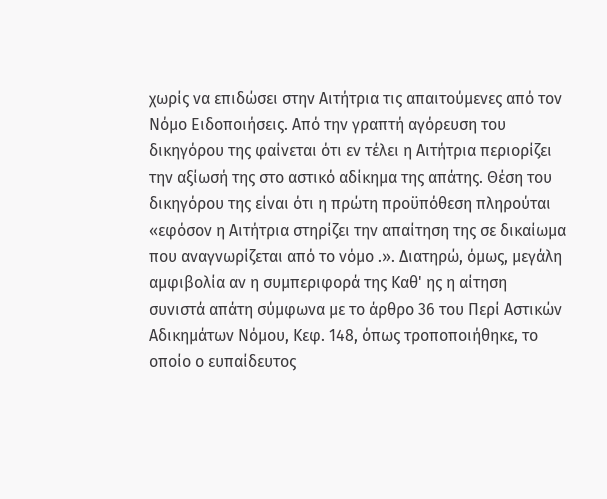χωρίς να επιδώσει στην Αιτήτρια τις απαιτούμενες από τον Νόμο Ειδοποιήσεις. Από την γραπτή αγόρευση του δικηγόρου της φαίνεται ότι εν τέλει η Αιτήτρια περιορίζει την αξίωσή της στο αστικό αδίκημα της απάτης. Θέση του δικηγόρου της είναι ότι η πρώτη προϋπόθεση πληρούται «εφόσον η Αιτήτρια στηρίζει την απαίτηση της σε δικαίωμα που αναγνωρίζεται από το νόμο .». Διατηρώ, όμως, μεγάλη αμφιβολία αν η συμπεριφορά της Καθ' ης η αίτηση συνιστά απάτη σύμφωνα με το άρθρο 36 του Περί Αστικών Αδικημάτων Νόμου, Κεφ. 148, όπως τροποποιήθηκε, το οποίο ο ευπαίδευτος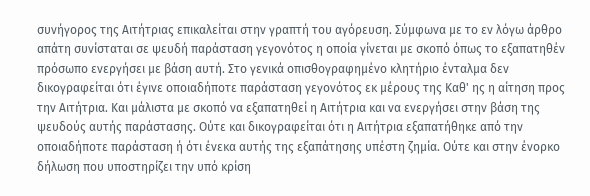συνήγορος της Αιτήτριας επικαλείται στην γραπτή του αγόρευση. Σύμφωνα με το εν λόγω άρθρο απάτη συνίσταται σε ψευδή παράσταση γεγονότος η οποία γίνεται με σκοπό όπως το εξαπατηθέν πρόσωπο ενεργήσει με βάση αυτή. Στο γενικά οπισθογραφημένο κλητήριο ένταλμα δεν δικογραφείται ότι έγινε οποιαδήποτε παράσταση γεγονότος εκ μέρους της Καθ' ης η αίτηση προς την Αιτήτρια. Και μάλιστα με σκοπό να εξαπατηθεί η Αιτήτρια και να ενεργήσει στην βάση της ψευδούς αυτής παράστασης. Ούτε και δικογραφείται ότι η Αιτήτρια εξαπατήθηκε από την οποιαδήποτε παράσταση ή ότι ένεκα αυτής της εξαπάτησης υπέστη ζημία. Ούτε και στην ένορκο δήλωση που υποστηρίζει την υπό κρίση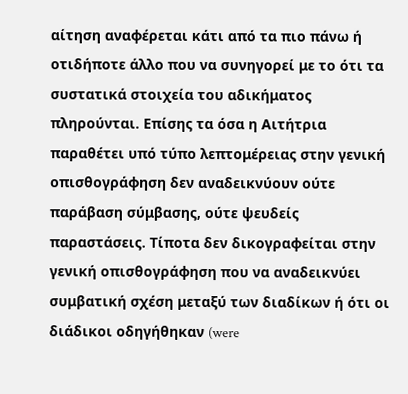αίτηση αναφέρεται κάτι από τα πιο πάνω ή οτιδήποτε άλλο που να συνηγορεί με το ότι τα συστατικά στοιχεία του αδικήματος πληρούνται. Επίσης τα όσα η Αιτήτρια παραθέτει υπό τύπο λεπτομέρειας στην γενική οπισθογράφηση δεν αναδεικνύουν ούτε παράβαση σύμβασης, ούτε ψευδείς παραστάσεις. Τίποτα δεν δικογραφείται στην γενική οπισθογράφηση που να αναδεικνύει συμβατική σχέση μεταξύ των διαδίκων ή ότι οι διάδικοι οδηγήθηκαν (were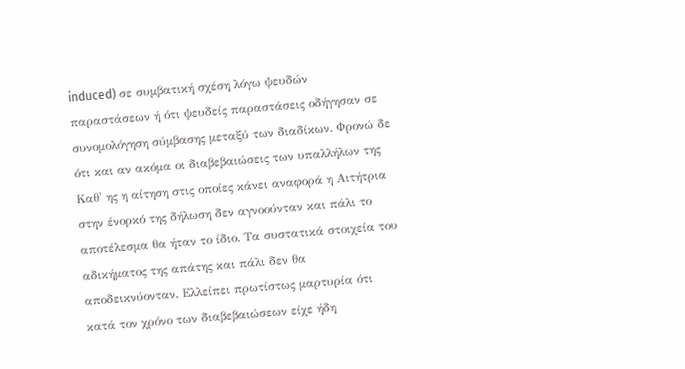induced) σε συμβατική σχέση λόγω ψευδών παραστάσεων ή ότι ψευδείς παραστάσεις οδήγησαν σε συνομολόγηση σύμβασης μεταξύ των διαδίκων. Φρονώ δε ότι και αν ακόμα οι διαβεβαιώσεις των υπαλλήλων της Καθ' ης η αίτηση στις οποίες κάνει αναφορά η Αιτήτρια στην ένορκό της δήλωση δεν αγνοούνταν και πάλι το αποτέλεσμα θα ήταν το ίδιο. Τα συστατικά στοιχεία του αδικήματος της απάτης και πάλι δεν θα αποδεικνύονταν. Ελλείπει πρωτίστως μαρτυρία ότι κατά τον χρόνο των διαβεβαιώσεων είχε ήδη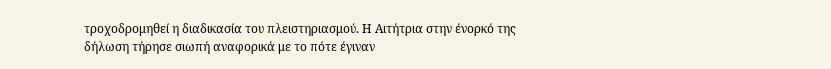τροχοδρομηθεί η διαδικασία του πλειστηριασμού. Η Αιτήτρια στην ένορκό της δήλωση τήρησε σιωπή αναφορικά με το πότε έγιναν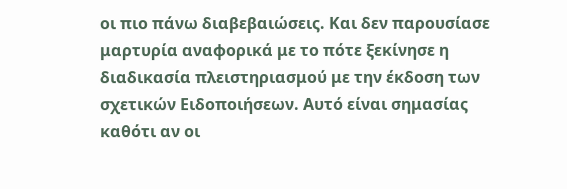οι πιο πάνω διαβεβαιώσεις. Και δεν παρουσίασε μαρτυρία αναφορικά με το πότε ξεκίνησε η διαδικασία πλειστηριασμού με την έκδοση των σχετικών Ειδοποιήσεων. Αυτό είναι σημασίας καθότι αν οι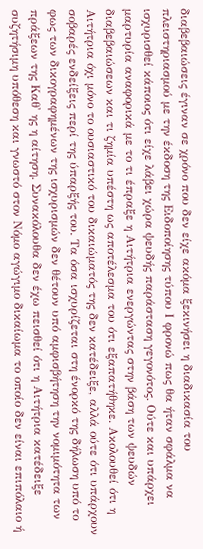διαβεβαιώσεις έγιναν σε χρόνο που δεν είχε ακόμα ξεκινήσει η διαδικασία του πλειστηριασμού με την έκδοση της Ειδοποίησης τύπου Ι φρονώ πως θα ήταν σφάλμα να ισχυρισθεί κάποιος ότι είχε λάβει χώρα ψευδής παράσταση γεγονότος. Ούτε και υπάρχει μαρτυρία αναφορικά με το τι έπραξε η Αιτήτρια ενεργώντας στην βάση των ψευδών διαβεβαιώσεων και τι ζημία υπέστη ως αποτέλεσμα του ότι εξαπατήθηκε. Ακολουθεί ότι η Αιτήτρια όχι μόνο το ουσιαστικό του δικαιώματός της δεν κατέδειξε, αλλά ούτε ότι υπάρχουν σοβαρές ενδείξεις περί της ύπαρξής του. Τα όσα ισχυρίζεται στη ένορκό της δήλωση υπό το φως των δικογραφημένων της ισχυρισμών δεν θέτουν υπό αμφισβήτηση την νομιμότητα των πράξεων της Καθ' ης η αίτηση. Συνακόλουθα δεν έχω πεισθεί ότι η Αιτήτρια κατέδειξε συζητήσιμη υπόθεση και γνωστό στον Νόμο αγώγιμο δικαίωμα το οποίο δεν είναι επιπόλαιο ή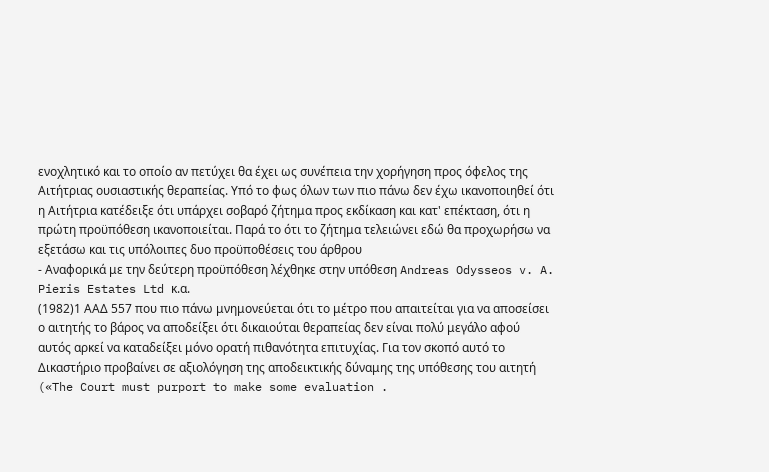ενοχλητικό και το οποίο αν πετύχει θα έχει ως συνέπεια την χορήγηση προς όφελος της Αιτήτριας ουσιαστικής θεραπείας. Υπό το φως όλων των πιο πάνω δεν έχω ικανοποιηθεί ότι η Αιτήτρια κατέδειξε ότι υπάρχει σοβαρό ζήτημα προς εκδίκαση και κατ' επέκταση, ότι η πρώτη προϋπόθεση ικανοποιείται. Παρά το ότι το ζήτημα τελειώνει εδώ θα προχωρήσω να εξετάσω και τις υπόλοιπες δυο προϋποθέσεις του άρθρου
- Αναφορικά με την δεύτερη προϋπόθεση λέχθηκε στην υπόθεση Andreas Odysseos v. A. Pieris Estates Ltd κ.α.
(1982)1 ΑΑΔ 557 που πιο πάνω μνημονεύεται ότι το μέτρο που απαιτείται για να αποσείσει ο αιτητής το βάρος να αποδείξει ότι δικαιούται θεραπείας δεν είναι πολύ μεγάλο αφού αυτός αρκεί να καταδείξει μόνο ορατή πιθανότητα επιτυχίας. Για τον σκοπό αυτό το Δικαστήριο προβαίνει σε αξιολόγηση της αποδεικτικής δύναμης της υπόθεσης του αιτητή («The Court must purport to make some evaluation .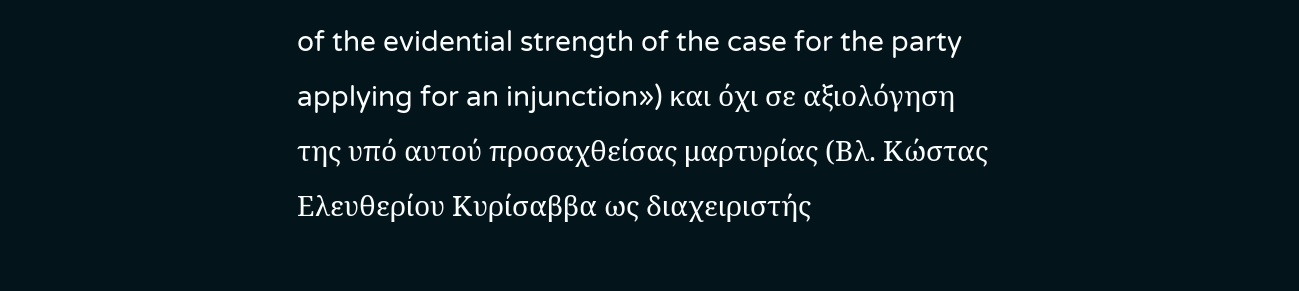of the evidential strength of the case for the party applying for an injunction») και όχι σε αξιολόγηση της υπό αυτού προσαχθείσας μαρτυρίας (Βλ. Κώστας Ελευθερίου Κυρίσαββα ως διαχειριστής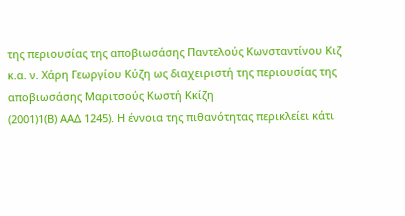της περιουσίας της αποβιωσάσης Παντελούς Κωνσταντίνου Κιζ κ.α. ν. Χάρη Γεωργίου Κύζη ως διαχειριστή της περιουσίας της αποβιωσάσης Μαριτσούς Κωστή Κκίζη
(2001)1(Β) ΑΑΔ 1245). Η έννοια της πιθανότητας περικλείει κάτι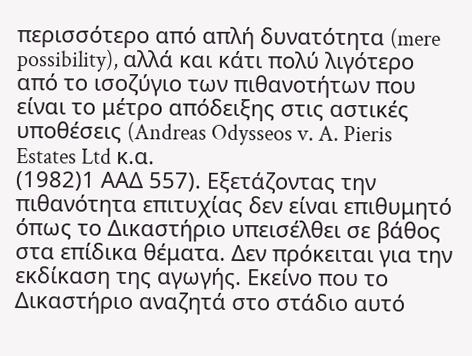περισσότερο από απλή δυνατότητα (mere possibility), αλλά και κάτι πολύ λιγότερο από το ισοζύγιο των πιθανοτήτων που είναι το μέτρο απόδειξης στις αστικές υποθέσεις (Andreas Odysseos v. A. Pieris Estates Ltd κ.α.
(1982)1 ΑΑΔ 557). Εξετάζοντας την πιθανότητα επιτυχίας δεν είναι επιθυμητό όπως το Δικαστήριο υπεισέλθει σε βάθος στα επίδικα θέματα. Δεν πρόκειται για την εκδίκαση της αγωγής. Εκείνο που το Δικαστήριο αναζητά στο στάδιο αυτό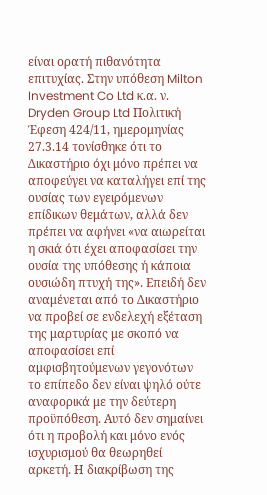είναι ορατή πιθανότητα επιτυχίας. Στην υπόθεση Milton Investment Co Ltd κ.α. ν. Dryden Group Ltd Πολιτική Έφεση 424/11, ημερομηνίας 27.3.14 τονίσθηκε ότι το Δικαστήριο όχι μόνο πρέπει να αποφεύγει να καταλήγει επί της ουσίας των εγειρόμενων επίδικων θεμάτων, αλλά δεν πρέπει να αφήνει «να αιωρείται η σκιά ότι έχει αποφασίσει την ουσία της υπόθεσης ή κάποια ουσιώδη πτυχή της». Επειδή δεν αναμένεται από το Δικαστήριο να προβεί σε ενδελεχή εξέταση της μαρτυρίας με σκοπό να αποφασίσει επί αμφισβητούμενων γεγονότων το επίπεδο δεν είναι ψηλό ούτε αναφορικά με την δεύτερη προϋπόθεση. Αυτό δεν σημαίνει ότι η προβολή και μόνο ενός ισχυρισμού θα θεωρηθεί αρκετή. Η διακρίβωση της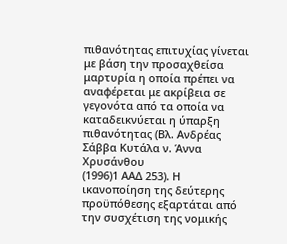πιθανότητας επιτυχίας γίνεται με βάση την προσαχθείσα μαρτυρία η οποία πρέπει να αναφέρεται με ακρίβεια σε γεγονότα από τα οποία να καταδεικνύεται η ύπαρξη πιθανότητας (Βλ. Ανδρέας Σάββα Κυτάλα ν. Άννα Χρυσάνθου
(1996)1 ΑΑΔ 253). Η ικανοποίηση της δεύτερης προϋπόθεσης εξαρτάται από την συσχέτιση της νομικής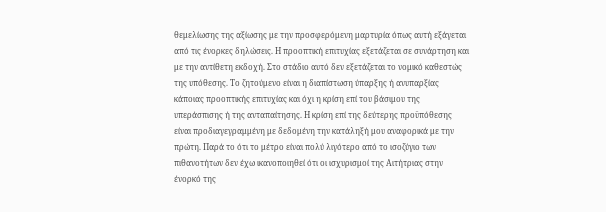θεμελίωσης της αξίωσης με την προσφερόμενη μαρτυρία όπως αυτή εξάγεται από τις ένορκες δηλώσεις. Η προοπτική επιτυχίας εξετάζεται σε συνάρτηση και με την αντίθετη εκδοχή. Στο στάδιο αυτό δεν εξετάζεται το νομικό καθεστώς της υπόθεσης. Το ζητούμενο είναι η διαπίστωση ύπαρξης ή ανυπαρξίας κάποιας προοπτικής επιτυχίας και όχι η κρίση επί του βάσιμου της υπεράσπισης ή της ανταπαίτησης. Η κρίση επί της δεύτερης προϋπόθεσης είναι προδιαγεγραμμένη με δεδομένη την κατάληξή μου αναφορικά με την πρώτη. Παρά το ότι το μέτρο είναι πολύ λιγότερο από το ισοζύγιο των πιθανοτήτων δεν έχω ικανοποιηθεί ότι οι ισχυρισμοί της Αιτήτριας στην ένορκό της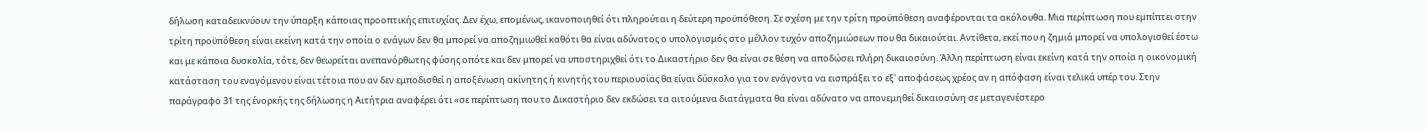δήλωση καταδεικνύουν την ύπαρξη κάποιας προοπτικής επιτυχίας. Δεν έχω, επομένως, ικανοποιηθεί ότι πληρούται η δεύτερη προϋπόθεση. Σε σχέση με την τρίτη προϋπόθεση αναφέρονται τα ακόλουθα. Μια περίπτωση που εμπίπτει στην τρίτη προϋπόθεση είναι εκείνη κατά την οποία ο ενάγων δεν θα μπορεί να αποζημιωθεί καθότι θα είναι αδύνατος ο υπολογισμός στο μέλλον τυχόν αποζημιώσεων που θα δικαιούται. Αντίθετα, εκεί που η ζημιά μπορεί να υπολογισθεί έστω και με κάποια δυσκολία, τότε, δεν θεωρείται ανεπανόρθωτης φύσης οπότε και δεν μπορεί να υποστηριχθεί ότι το Δικαστήριο δεν θα είναι σε θέση να αποδώσει πλήρη δικαιοσύνη. Άλλη περίπτωση είναι εκείνη κατά την οποία η οικονομική κατάσταση του εναγόμενου είναι τέτοια που αν δεν εμποδισθεί η αποξένωση ακίνητης ή κινητής του περιουσίας θα είναι δύσκολο για τον ενάγοντα να εισπράξει το εξ' αποφάσεως χρέος αν η απόφαση είναι τελικά υπέρ του. Στην παράγραφο 31 της ένορκής της δήλωσης η Αιτήτρια αναφέρει ότι «σε περίπτωση που το Δικαστήριο δεν εκδώσει τα αιτούμενα διατάγματα θα είναι αδύνατο να απονεμηθεί δικαιοσύνη σε μεταγενέστερο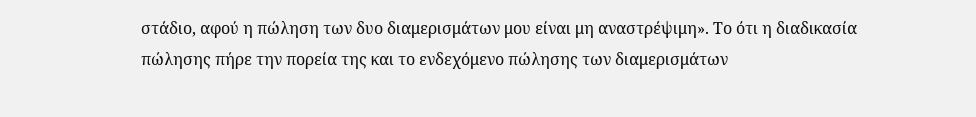στάδιο, αφού η πώληση των δυο διαμερισμάτων μου είναι μη αναστρέψιμη». Το ότι η διαδικασία πώλησης πήρε την πορεία της και το ενδεχόμενο πώλησης των διαμερισμάτων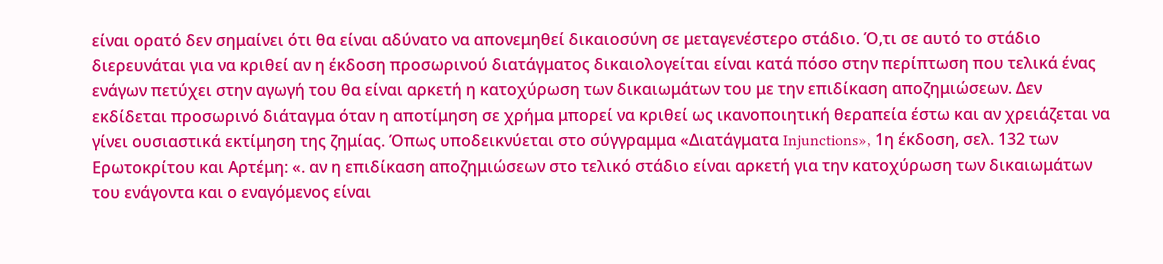είναι ορατό δεν σημαίνει ότι θα είναι αδύνατο να απονεμηθεί δικαιοσύνη σε μεταγενέστερο στάδιο. Ό,τι σε αυτό το στάδιο διερευνάται για να κριθεί αν η έκδοση προσωρινού διατάγματος δικαιολογείται είναι κατά πόσο στην περίπτωση που τελικά ένας ενάγων πετύχει στην αγωγή του θα είναι αρκετή η κατοχύρωση των δικαιωμάτων του με την επιδίκαση αποζημιώσεων. Δεν εκδίδεται προσωρινό διάταγμα όταν η αποτίμηση σε χρήμα μπορεί να κριθεί ως ικανοποιητική θεραπεία έστω και αν χρειάζεται να γίνει ουσιαστικά εκτίμηση της ζημίας. Όπως υποδεικνύεται στο σύγγραμμα «Διατάγματα Injunctions», 1η έκδοση, σελ. 132 των Ερωτοκρίτου και Αρτέμη: «. αν η επιδίκαση αποζημιώσεων στο τελικό στάδιο είναι αρκετή για την κατοχύρωση των δικαιωμάτων του ενάγοντα και ο εναγόμενος είναι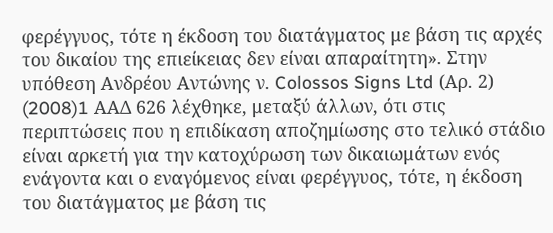φερέγγυος, τότε η έκδοση του διατάγματος με βάση τις αρχές του δικαίου της επιείκειας δεν είναι απαραίτητη». Στην υπόθεση Ανδρέου Αντώνης ν. Colossos Signs Ltd (Αρ. 2)
(2008)1 AΑΔ 626 λέχθηκε, μεταξύ άλλων, ότι στις περιπτώσεις που η επιδίκαση αποζημίωσης στο τελικό στάδιο είναι αρκετή για την κατοχύρωση των δικαιωμάτων ενός ενάγοντα και ο εναγόμενος είναι φερέγγυος, τότε, η έκδοση του διατάγματος με βάση τις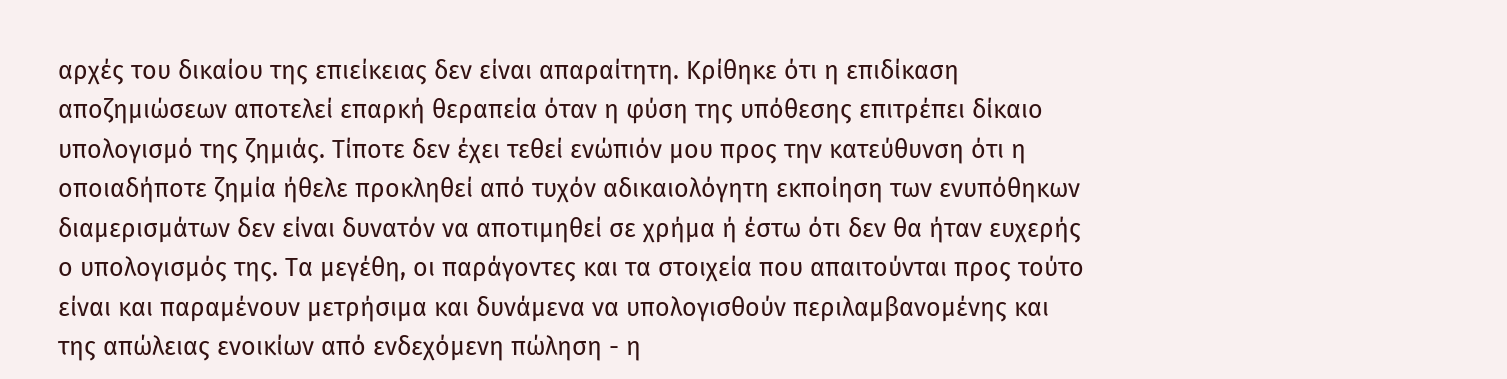αρχές του δικαίου της επιείκειας δεν είναι απαραίτητη. Κρίθηκε ότι η επιδίκαση αποζημιώσεων αποτελεί επαρκή θεραπεία όταν η φύση της υπόθεσης επιτρέπει δίκαιο υπολογισμό της ζημιάς. Τίποτε δεν έχει τεθεί ενώπιόν μου προς την κατεύθυνση ότι η οποιαδήποτε ζημία ήθελε προκληθεί από τυχόν αδικαιολόγητη εκποίηση των ενυπόθηκων διαμερισμάτων δεν είναι δυνατόν να αποτιμηθεί σε χρήμα ή έστω ότι δεν θα ήταν ευχερής ο υπολογισμός της. Τα μεγέθη, οι παράγοντες και τα στοιχεία που απαιτούνται προς τούτο είναι και παραμένουν μετρήσιμα και δυνάμενα να υπολογισθούν περιλαμβανομένης και της απώλειας ενοικίων από ενδεχόμενη πώληση - η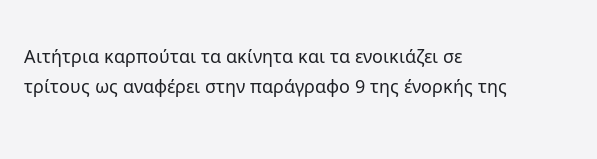Αιτήτρια καρπούται τα ακίνητα και τα ενοικιάζει σε τρίτους ως αναφέρει στην παράγραφο 9 της ένορκής της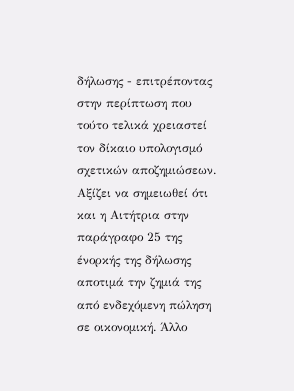δήλωσης - επιτρέποντας στην περίπτωση που τούτο τελικά χρειαστεί τον δίκαιο υπολογισμό σχετικών αποζημιώσεων. Αξίζει να σημειωθεί ότι και η Αιτήτρια στην παράγραφο 25 της ένορκής της δήλωσης αποτιμά την ζημιά της από ενδεχόμενη πώληση σε οικονομική. Άλλο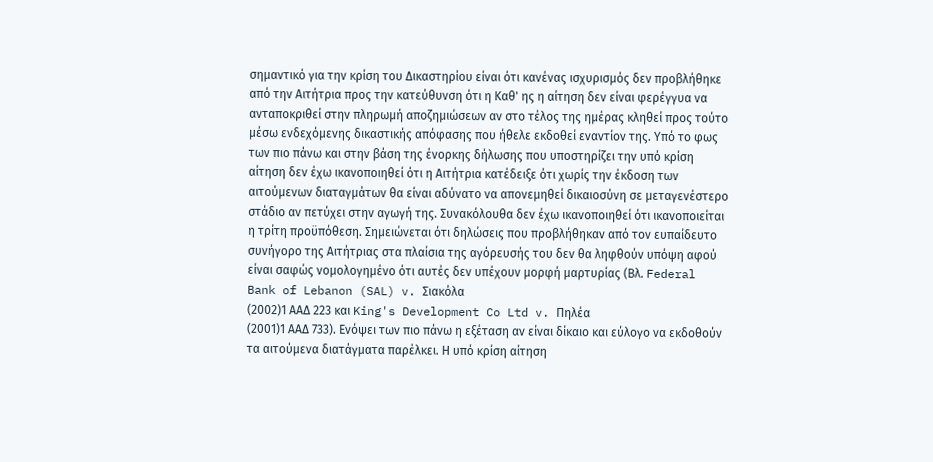σημαντικό για την κρίση του Δικαστηρίου είναι ότι κανένας ισχυρισμός δεν προβλήθηκε από την Αιτήτρια προς την κατεύθυνση ότι η Καθ' ης η αίτηση δεν είναι φερέγγυα να ανταποκριθεί στην πληρωμή αποζημιώσεων αν στο τέλος της ημέρας κληθεί προς τούτο μέσω ενδεχόμενης δικαστικής απόφασης που ήθελε εκδοθεί εναντίον της. Υπό το φως των πιο πάνω και στην βάση της ένορκης δήλωσης που υποστηρίζει την υπό κρίση αίτηση δεν έχω ικανοποιηθεί ότι η Αιτήτρια κατέδειξε ότι χωρίς την έκδοση των αιτούμενων διαταγμάτων θα είναι αδύνατο να απονεμηθεί δικαιοσύνη σε μεταγενέστερο στάδιο αν πετύχει στην αγωγή της. Συνακόλουθα δεν έχω ικανοποιηθεί ότι ικανοποιείται η τρίτη προϋπόθεση. Σημειώνεται ότι δηλώσεις που προβλήθηκαν από τον ευπαίδευτο συνήγορο της Αιτήτριας στα πλαίσια της αγόρευσής του δεν θα ληφθούν υπόψη αφού είναι σαφώς νομολογημένο ότι αυτές δεν υπέχουν μορφή μαρτυρίας (Βλ. Federal Bank of Lebanon (SAL) v. Σιακόλα
(2002)1 ΑΑΔ 223 και King's Development Co Ltd v. Πηλέα
(2001)1 ΑΑΔ 733). Ενόψει των πιο πάνω η εξέταση αν είναι δίκαιο και εύλογο να εκδοθούν τα αιτούμενα διατάγματα παρέλκει. Η υπό κρίση αίτηση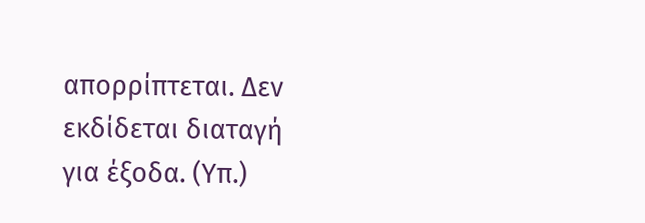απορρίπτεται. Δεν εκδίδεται διαταγή για έξοδα. (Υπ.)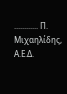............ Π. Μιχαηλίδης, Α.Ε.Δ.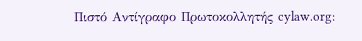Πιστό Αντίγραφο Πρωτοκολλητής cylaw.org: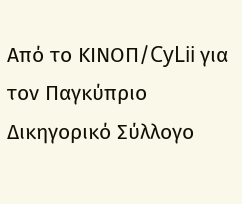Από το ΚΙΝOΠ/CyLii για τον Παγκύπριο Δικηγορικό Σύλλογο